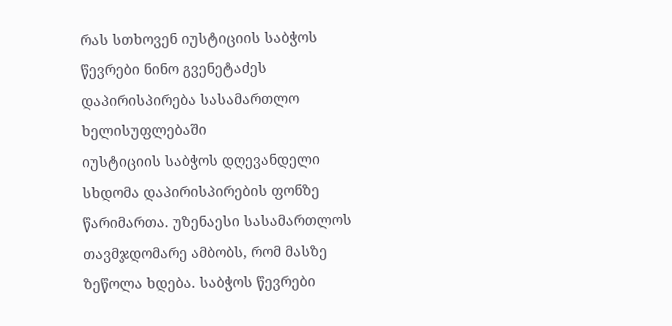რას სთხოვენ იუსტიციის საბჭოს წევრები ნინო გვენეტაძეს
დაპირისპირება სასამართლო ხელისუფლებაში
იუსტიციის საბჭოს დღევანდელი სხდომა დაპირისპირების ფონზე წარიმართა. უზენაესი სასამართლოს თავმჯდომარე ამბობს, რომ მასზე ზეწოლა ხდება. საბჭოს წევრები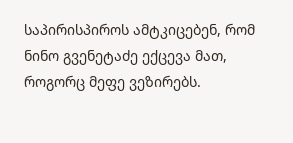საპირისპიროს ამტკიცებენ, რომ ნინო გვენეტაძე ექცევა მათ, როგორც მეფე ვეზირებს.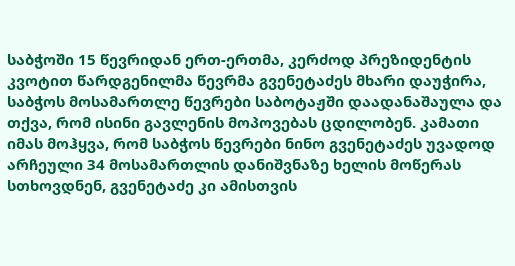საბჭოში 15 წევრიდან ერთ-ერთმა, კერძოდ პრეზიდენტის კვოტით წარდგენილმა წევრმა გვენეტაძეს მხარი დაუჭირა, საბჭოს მოსამართლე წევრები საბოტაჟში დაადანაშაულა და თქვა, რომ ისინი გავლენის მოპოვებას ცდილობენ. კამათი იმას მოჰყვა, რომ საბჭოს წევრები ნინო გვენეტაძეს უვადოდ არჩეული 34 მოსამართლის დანიშვნაზე ხელის მოწერას სთხოვდნენ, გვენეტაძე კი ამისთვის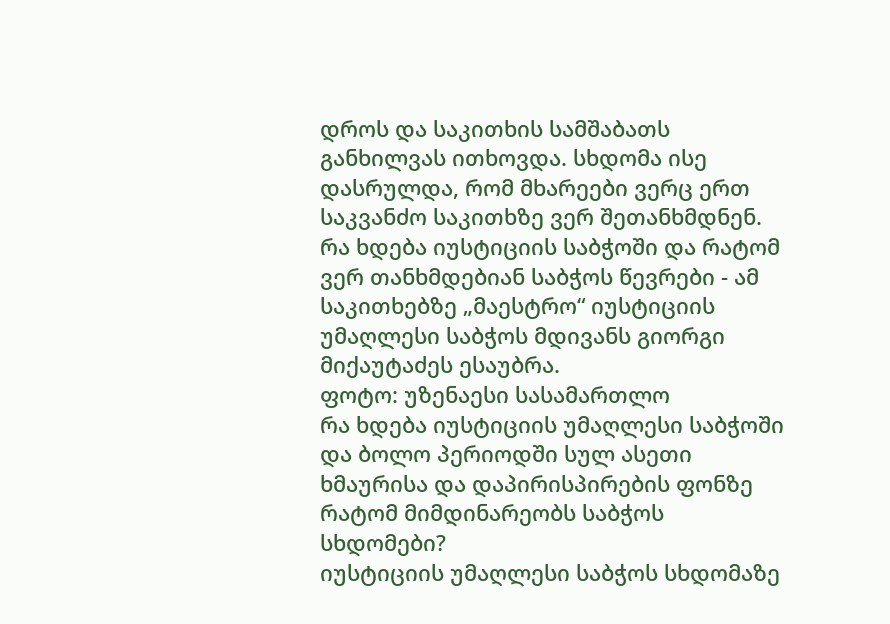დროს და საკითხის სამშაბათს განხილვას ითხოვდა. სხდომა ისე დასრულდა, რომ მხარეები ვერც ერთ საკვანძო საკითხზე ვერ შეთანხმდნენ. რა ხდება იუსტიციის საბჭოში და რატომ ვერ თანხმდებიან საბჭოს წევრები - ამ საკითხებზე „მაესტრო“ იუსტიციის უმაღლესი საბჭოს მდივანს გიორგი მიქაუტაძეს ესაუბრა.
ფოტო: უზენაესი სასამართლო
რა ხდება იუსტიციის უმაღლესი საბჭოში და ბოლო პერიოდში სულ ასეთი ხმაურისა და დაპირისპირების ფონზე რატომ მიმდინარეობს საბჭოს სხდომები?
იუსტიციის უმაღლესი საბჭოს სხდომაზე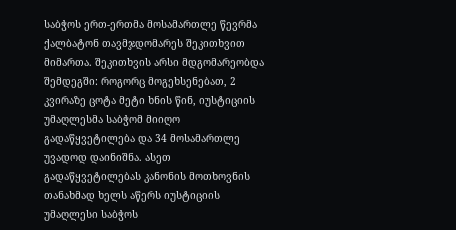საბჭოს ერთ-ერთმა მოსამართლე წევრმა ქალბატონ თავმჯდომარეს შეკითხვით მიმართა. შეკითხვის არსი მდგომარეობდა შემდეგში: როგორც მოგეხსენებათ, 2 კვირაზე ცოტა მეტი ხნის წინ, იუსტიციის უმაღლესმა საბჭომ მიიღო გადაწყვეტილება და 34 მოსამართლე უვადოდ დაინიშნა. ასეთ გადაწყვეტილებას კანონის მოთხოვნის თანახმად ხელს აწერს იუსტიციის უმაღლესი საბჭოს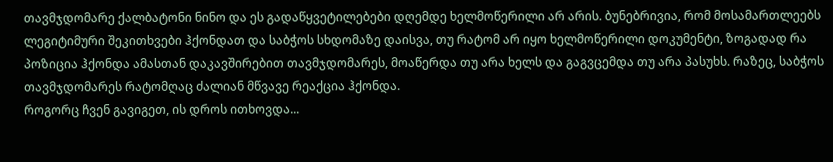თავმჯდომარე ქალბატონი ნინო და ეს გადაწყვეტილებები დღემდე ხელმოწერილი არ არის. ბუნებრივია, რომ მოსამართლეებს ლეგიტიმური შეკითხვები ჰქონდათ და საბჭოს სხდომაზე დაისვა, თუ რატომ არ იყო ხელმოწერილი დოკუმენტი, ზოგადად რა პოზიცია ჰქონდა ამასთან დაკავშირებით თავმჯდომარეს, მოაწერდა თუ არა ხელს და გაგვცემდა თუ არა პასუხს. რაზეც, საბჭოს თავმჯდომარეს რატომღაც ძალიან მწვავე რეაქცია ჰქონდა.
როგორც ჩვენ გავიგეთ, ის დროს ითხოვდა...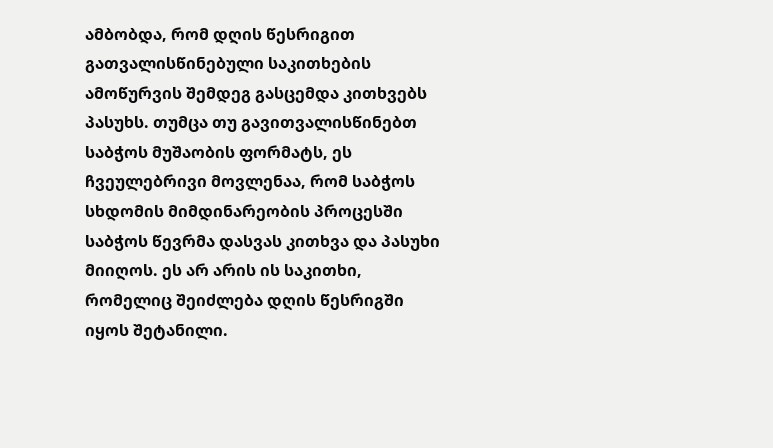ამბობდა, რომ დღის წესრიგით გათვალისწინებული საკითხების ამოწურვის შემდეგ გასცემდა კითხვებს პასუხს. თუმცა თუ გავითვალისწინებთ საბჭოს მუშაობის ფორმატს, ეს ჩვეულებრივი მოვლენაა, რომ საბჭოს სხდომის მიმდინარეობის პროცესში საბჭოს წევრმა დასვას კითხვა და პასუხი მიიღოს. ეს არ არის ის საკითხი, რომელიც შეიძლება დღის წესრიგში იყოს შეტანილი.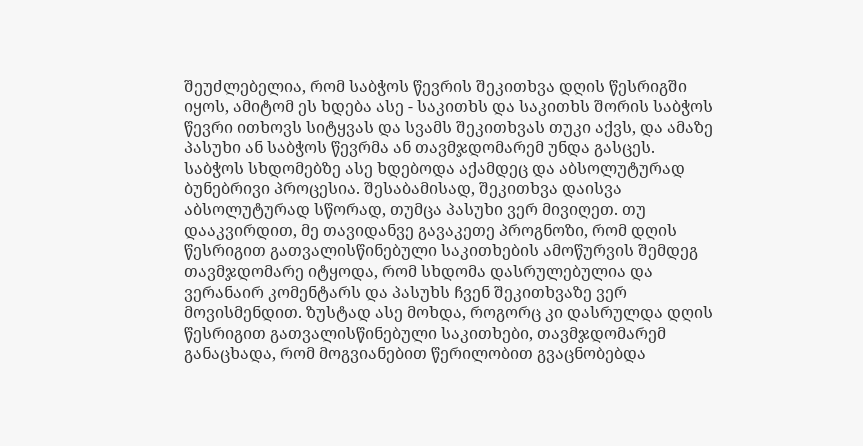შეუძლებელია, რომ საბჭოს წევრის შეკითხვა დღის წესრიგში იყოს, ამიტომ ეს ხდება ასე - საკითხს და საკითხს შორის საბჭოს წევრი ითხოვს სიტყვას და სვამს შეკითხვას თუკი აქვს, და ამაზე პასუხი ან საბჭოს წევრმა ან თავმჯდომარემ უნდა გასცეს. საბჭოს სხდომებზე ასე ხდებოდა აქამდეც და აბსოლუტურად ბუნებრივი პროცესია. შესაბამისად, შეკითხვა დაისვა აბსოლუტურად სწორად, თუმცა პასუხი ვერ მივიღეთ. თუ დააკვირდით, მე თავიდანვე გავაკეთე პროგნოზი, რომ დღის წესრიგით გათვალისწინებული საკითხების ამოწურვის შემდეგ თავმჯდომარე იტყოდა, რომ სხდომა დასრულებულია და ვერანაირ კომენტარს და პასუხს ჩვენ შეკითხვაზე ვერ მოვისმენდით. ზუსტად ასე მოხდა, როგორც კი დასრულდა დღის წესრიგით გათვალისწინებული საკითხები, თავმჯდომარემ განაცხადა, რომ მოგვიანებით წერილობით გვაცნობებდა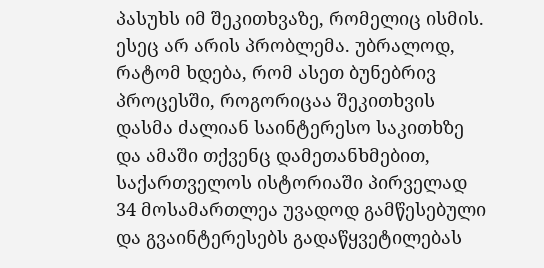პასუხს იმ შეკითხვაზე, რომელიც ისმის. ესეც არ არის პრობლემა. უბრალოდ, რატომ ხდება, რომ ასეთ ბუნებრივ პროცესში, როგორიცაა შეკითხვის დასმა ძალიან საინტერესო საკითხზე და ამაში თქვენც დამეთანხმებით, საქართველოს ისტორიაში პირველად 34 მოსამართლეა უვადოდ გამწესებული და გვაინტერესებს გადაწყვეტილებას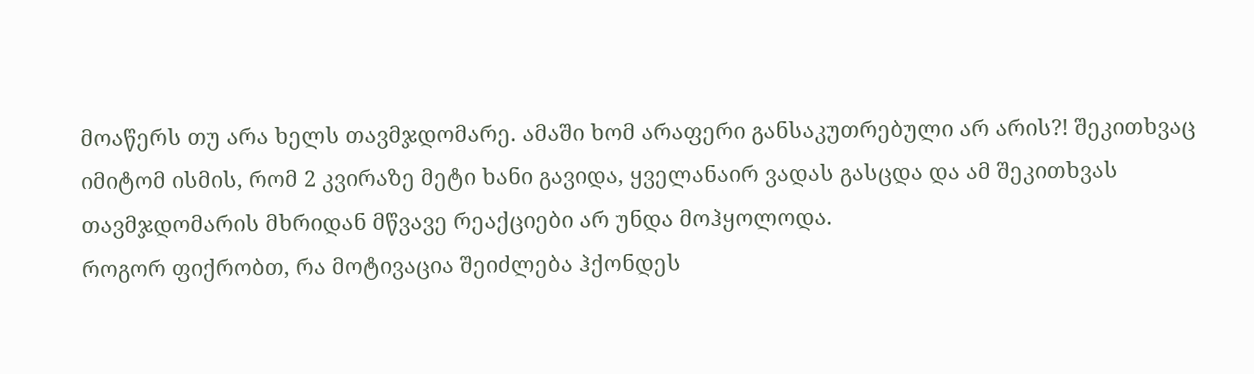მოაწერს თუ არა ხელს თავმჯდომარე. ამაში ხომ არაფერი განსაკუთრებული არ არის?! შეკითხვაც იმიტომ ისმის, რომ 2 კვირაზე მეტი ხანი გავიდა, ყველანაირ ვადას გასცდა და ამ შეკითხვას თავმჯდომარის მხრიდან მწვავე რეაქციები არ უნდა მოჰყოლოდა.
როგორ ფიქრობთ, რა მოტივაცია შეიძლება ჰქონდეს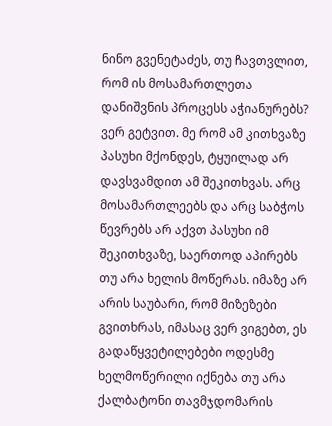ნინო გვენეტაძეს, თუ ჩავთვლით, რომ ის მოსამართლეთა დანიშვნის პროცესს აჭიანურებს?
ვერ გეტვით. მე რომ ამ კითხვაზე პასუხი მქონდეს, ტყუილად არ დავსვამდით ამ შეკითხვას. არც მოსამართლეებს და არც საბჭოს წევრებს არ აქვთ პასუხი იმ შეკითხვაზე, საერთოდ აპირებს თუ არა ხელის მოწერას. იმაზე არ არის საუბარი, რომ მიზეზები გვითხრას, იმასაც ვერ ვიგებთ, ეს გადაწყვეტილებები ოდესმე ხელმოწერილი იქნება თუ არა ქალბატონი თავმჯდომარის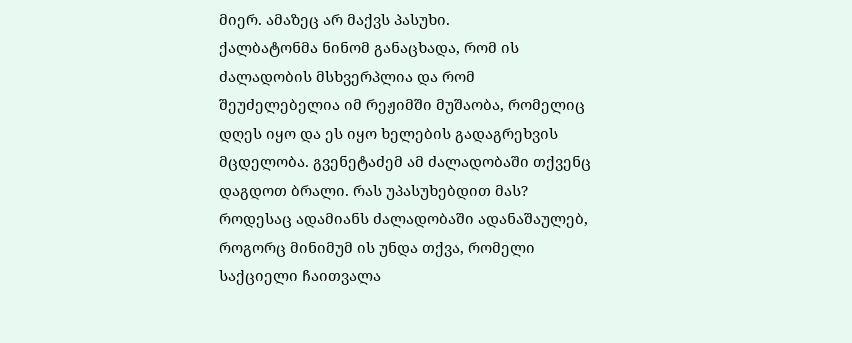მიერ. ამაზეც არ მაქვს პასუხი.
ქალბატონმა ნინომ განაცხადა, რომ ის ძალადობის მსხვერპლია და რომ შეუძელებელია იმ რეჟიმში მუშაობა, რომელიც დღეს იყო და ეს იყო ხელების გადაგრეხვის მცდელობა. გვენეტაძემ ამ ძალადობაში თქვენც დაგდოთ ბრალი. რას უპასუხებდით მას?
როდესაც ადამიანს ძალადობაში ადანაშაულებ, როგორც მინიმუმ ის უნდა თქვა, რომელი საქციელი ჩაითვალა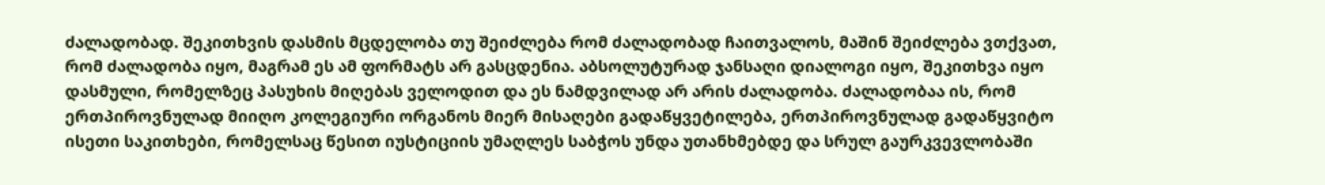ძალადობად. შეკითხვის დასმის მცდელობა თუ შეიძლება რომ ძალადობად ჩაითვალოს, მაშინ შეიძლება ვთქვათ, რომ ძალადობა იყო, მაგრამ ეს ამ ფორმატს არ გასცდენია. აბსოლუტურად ჯანსაღი დიალოგი იყო, შეკითხვა იყო დასმული, რომელზეც პასუხის მიღებას ველოდით და ეს ნამდვილად არ არის ძალადობა. ძალადობაა ის, რომ ერთპიროვნულად მიიღო კოლეგიური ორგანოს მიერ მისაღები გადაწყვეტილება, ერთპიროვნულად გადაწყვიტო ისეთი საკითხები, რომელსაც წესით იუსტიციის უმაღლეს საბჭოს უნდა უთანხმებდე და სრულ გაურკვევლობაში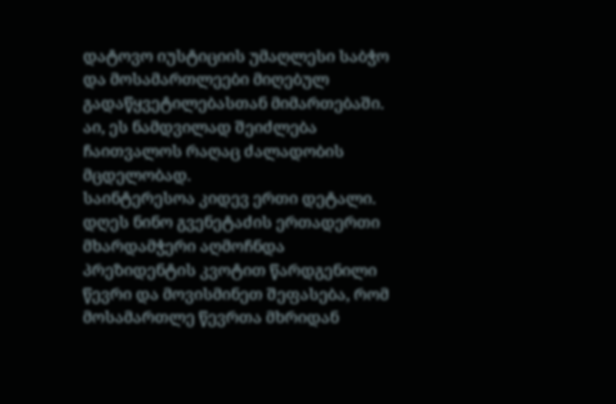დატოვო იუსტიციის უმაღლესი საბჭო და მოსამართლეები მიღებულ გადაწყვეტილებასთან მიმართებაში. აი, ეს ნამდვილად შეიძლება ჩაითვალოს რაღაც ძალადობის მცდელობად.
საინტერესოა კიდევ ერთი დეტალი. დღეს ნინო გვენეტაძის ერთადერთი მხარდამჭერი აღმოჩნდა პრეზიდენტის კვოტით წარდგენილი წევრი და მოვისმინეთ შეფასება, რომ მოსამართლე წევრთა მხრიდან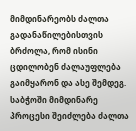მიმდინარეობს ძალთა გადანაწილებისთვის ბრძოლა, რომ ისინი ცდილობენ ძალაუფლება გაიმყარონ და ასე შემდეგ. საბჭოში მიმდინარე პროცესი შეიძლება ძალთა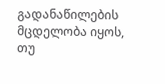გადანაწილების მცდელობა იყოს, თუ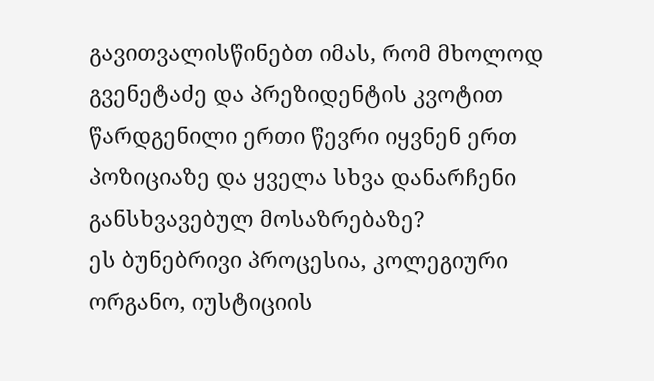გავითვალისწინებთ იმას, რომ მხოლოდ გვენეტაძე და პრეზიდენტის კვოტით წარდგენილი ერთი წევრი იყვნენ ერთ პოზიციაზე და ყველა სხვა დანარჩენი განსხვავებულ მოსაზრებაზე?
ეს ბუნებრივი პროცესია, კოლეგიური ორგანო, იუსტიციის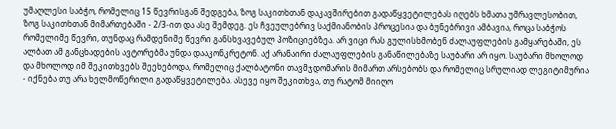უმაღლესი საბჭო, რომელიც 15 წევრისგან შედგება, ზოგ საკითხთან დაკავშირებით გადაწყვეტილებას იღებს ხმათა უმრავლესობით, ზოგ საკითხთან მიმართებაში - 2/3-ით და ასე შემდეგ. ეს ჩვეულებრივ საქმიანობის პროცესია და ბუნებრივი ამბავია, როცა საბჭოს რომელიმე წევრი, თუნდაც რამდენიმე წევრი განსხვავებულ პოზიციებზეა. არ ვიცი რას გულისხმობენ ძალაუფლების გამყარებაში, ეს ალბათ ამ განცხადების ავტორებმა უნდა დააკონკრეტონ. აქ არანაირი ძალაუფლების განაწილებაზე საუბარი არ იყო. საუბარი მხოლოდ და მხოლოდ იმ შეკითხვებს შეეხებოდა, რომელიც ქალბატონი თავმჯდომარის მიმართ არსებობს და რომელიც სრულიად ლეგიტიმურია - იქნება თუ არა ხელმოწერილი გადაწყვეტილება. ასევე იყო შეკითხვა, თუ რატომ მიიღო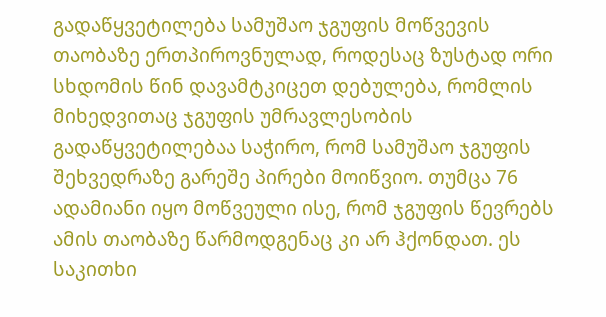გადაწყვეტილება სამუშაო ჯგუფის მოწვევის თაობაზე ერთპიროვნულად, როდესაც ზუსტად ორი სხდომის წინ დავამტკიცეთ დებულება, რომლის მიხედვითაც ჯგუფის უმრავლესობის გადაწყვეტილებაა საჭირო, რომ სამუშაო ჯგუფის შეხვედრაზე გარეშე პირები მოიწვიო. თუმცა 76 ადამიანი იყო მოწვეული ისე, რომ ჯგუფის წევრებს ამის თაობაზე წარმოდგენაც კი არ ჰქონდათ. ეს საკითხი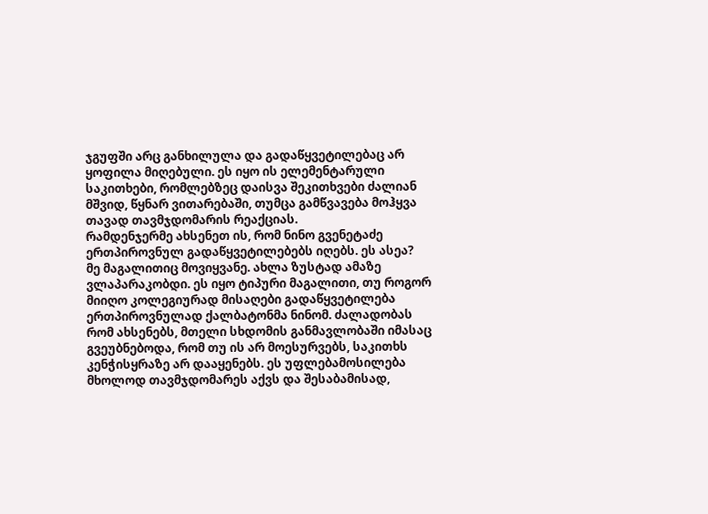ჯგუფში არც განხილულა და გადაწყვეტილებაც არ ყოფილა მიღებული. ეს იყო ის ელემენტარული საკითხები, რომლებზეც დაისვა შეკითხვები ძალიან მშვიდ, წყნარ ვითარებაში, თუმცა გამწვავება მოჰყვა თავად თავმჯდომარის რეაქციას.
რამდენჯერმე ახსენეთ ის, რომ ნინო გვენეტაძე ერთპიროვნულ გადაწყვეტილებებს იღებს. ეს ასეა?
მე მაგალითიც მოვიყვანე. ახლა ზუსტად ამაზე ვლაპარაკობდი. ეს იყო ტიპური მაგალითი, თუ როგორ მიიღო კოლეგიურად მისაღები გადაწყვეტილება ერთპიროვნულად ქალბატონმა ნინომ. ძალადობას რომ ახსენებს, მთელი სხდომის განმავლობაში იმასაც გვეუბნებოდა, რომ თუ ის არ მოესურვებს, საკითხს კენჭისყრაზე არ დააყენებს. ეს უფლებამოსილება მხოლოდ თავმჯდომარეს აქვს და შესაბამისად,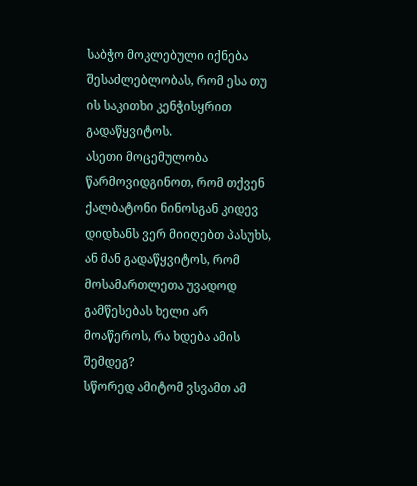საბჭო მოკლებული იქნება შესაძლებლობას, რომ ესა თუ ის საკითხი კენჭისყრით გადაწყვიტოს.
ასეთი მოცემულობა წარმოვიდგინოთ, რომ თქვენ ქალბატონი ნინოსგან კიდევ დიდხანს ვერ მიიღებთ პასუხს, ან მან გადაწყვიტოს, რომ მოსამართლეთა უვადოდ გამწესებას ხელი არ მოაწეროს, რა ხდება ამის შემდეგ?
სწორედ ამიტომ ვსვამთ ამ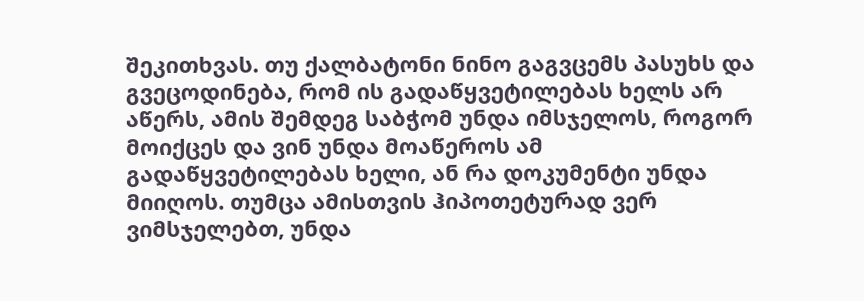შეკითხვას. თუ ქალბატონი ნინო გაგვცემს პასუხს და გვეცოდინება, რომ ის გადაწყვეტილებას ხელს არ აწერს, ამის შემდეგ საბჭომ უნდა იმსჯელოს, როგორ მოიქცეს და ვინ უნდა მოაწეროს ამ გადაწყვეტილებას ხელი, ან რა დოკუმენტი უნდა მიიღოს. თუმცა ამისთვის ჰიპოთეტურად ვერ ვიმსჯელებთ, უნდა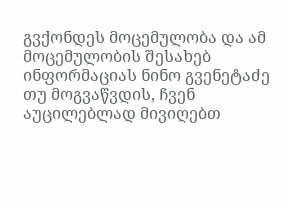გვქონდეს მოცემულობა და ამ მოცემულობის შესახებ ინფორმაციას ნინო გვენეტაძე თუ მოგვაწვდის, ჩვენ აუცილებლად მივიღებთ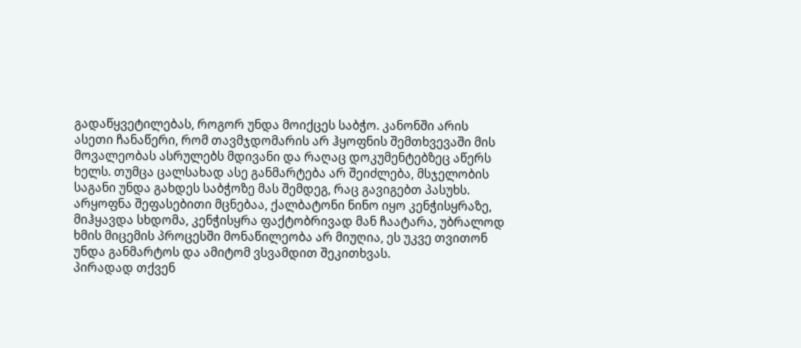გადაწყვეტილებას, როგორ უნდა მოიქცეს საბჭო. კანონში არის ასეთი ჩანაწერი, რომ თავმჯდომარის არ ჰყოფნის შემთხვევაში მის მოვალეობას ასრულებს მდივანი და რაღაც დოკუმენტებზეც აწერს ხელს. თუმცა ცალსახად ასე განმარტება არ შეიძლება, მსჯელობის საგანი უნდა გახდეს საბჭოზე მას შემდეგ, რაც გავიგებთ პასუხს. არყოფნა შეფასებითი მცნებაა, ქალბატონი ნინო იყო კენჭისყრაზე, მიჰყავდა სხდომა, კენჭისყრა ფაქტობრივად მან ჩაატარა, უბრალოდ ხმის მიცემის პროცესში მონაწილეობა არ მიუღია, ეს უკვე თვითონ უნდა განმარტოს და ამიტომ ვსვამდით შეკითხვას.
პირადად თქვენ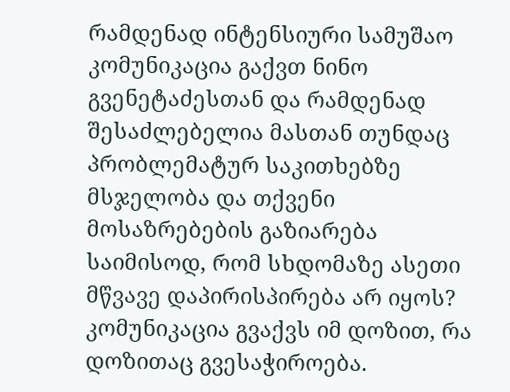რამდენად ინტენსიური სამუშაო კომუნიკაცია გაქვთ ნინო გვენეტაძესთან და რამდენად შესაძლებელია მასთან თუნდაც პრობლემატურ საკითხებზე მსჯელობა და თქვენი მოსაზრებების გაზიარება საიმისოდ, რომ სხდომაზე ასეთი მწვავე დაპირისპირება არ იყოს?
კომუნიკაცია გვაქვს იმ დოზით, რა დოზითაც გვესაჭიროება.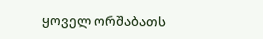ყოველ ორშაბათს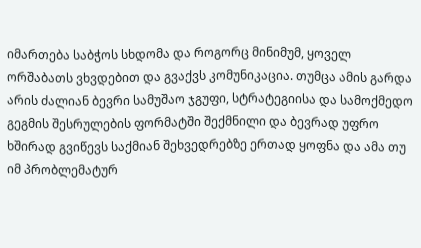იმართება საბჭოს სხდომა და როგორც მინიმუმ, ყოველ ორშაბათს ვხვდებით და გვაქვს კომუნიკაცია. თუმცა ამის გარდა არის ძალიან ბევრი სამუშაო ჯგუფი, სტრატეგიისა და სამოქმედო გეგმის შესრულების ფორმატში შექმნილი და ბევრად უფრო ხშირად გვიწევს საქმიან შეხვედრებზე ერთად ყოფნა და ამა თუ იმ პრობლემატურ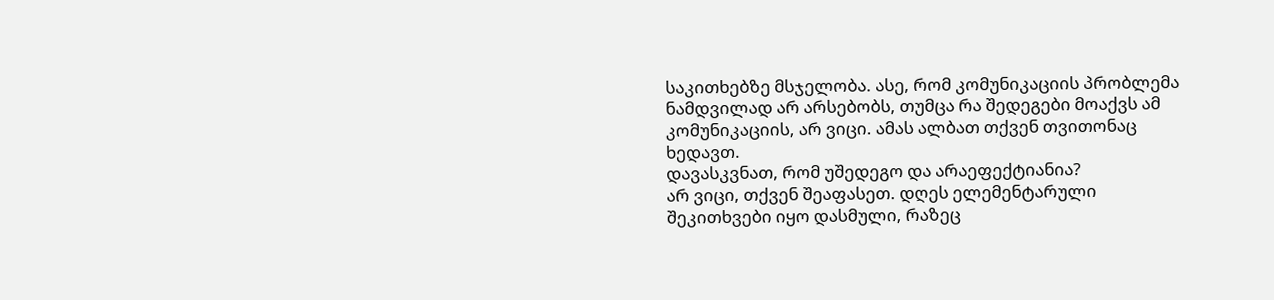საკითხებზე მსჯელობა. ასე, რომ კომუნიკაციის პრობლემა ნამდვილად არ არსებობს, თუმცა რა შედეგები მოაქვს ამ კომუნიკაციის, არ ვიცი. ამას ალბათ თქვენ თვითონაც ხედავთ.
დავასკვნათ, რომ უშედეგო და არაეფექტიანია?
არ ვიცი, თქვენ შეაფასეთ. დღეს ელემენტარული შეკითხვები იყო დასმული, რაზეც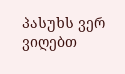პასუხს ვერ ვიღებთ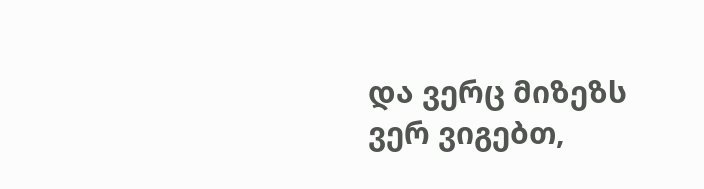და ვერც მიზეზს ვერ ვიგებთ,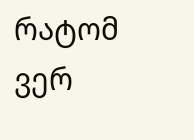რატომ ვერ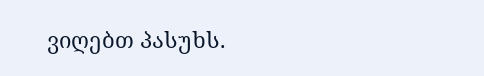ვიღებთ პასუხს.